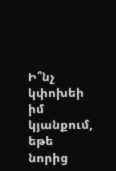Ի՞նչ կփոխեի իմ կյանքում, եթե նորից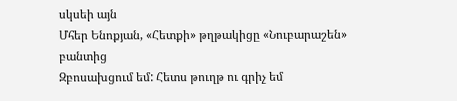սկսեի այն
Մհեր Ենոքյան, «Հետքի» թղթակիցը «Նուբարաշեն» բանտից
Զբոսախցում եմ: Հետս թուղթ ու գրիչ եմ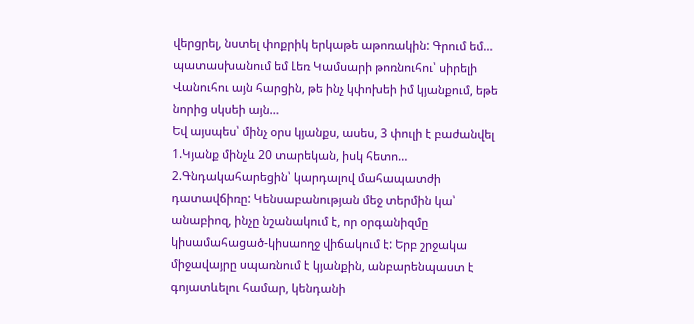վերցրել, նստել փոքրիկ երկաթե աթոռակին: Գրում եմ… պատասխանում եմ Լեռ Կամսարի թոռնուհու՝ սիրելի Վանուհու այն հարցին, թե ինչ կփոխեի իմ կյանքում, եթե նորից սկսեի այն…
Եվ այսպես՝ մինչ օրս կյանքս, ասես, 3 փուլի է բաժանվել
1.Կյանք մինչև 20 տարեկան, իսկ հետո…
2.Գնդակահարեցին՝ կարդալով մահապատժի դատավճիռը: Կենսաբանության մեջ տերմին կա՝ անաբիոզ, ինչը նշանակում է, որ օրգանիզմը կիսամահացած-կիսաողջ վիճակում է: Երբ շրջակա միջավայրը սպառնում է կյանքին, անբարենպաստ է գոյատևելու համար, կենդանի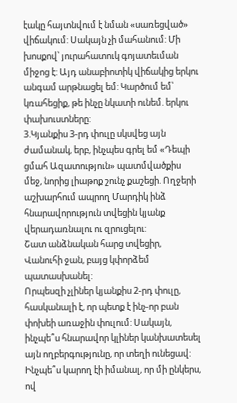էակը հայտնվում է նման «սառեցված» վիճակում: Սակայն չի մահանում: Մի խոսքով՝ յուրահատուկ գոյատեւման միջոց է: Այդ անաբիոտիկ վիճակից երկու անգամ արթնացել եմ: Կարծում եմ՝ կռահեցիք, թե ինչը նկատի ունեմ. երկու փախուստները:
3.Կյանքիս 3-րդ փուլը սկսվեց այն ժամանակ, երբ, ինչպես գրել եմ «Դեպի ցմահ Ազատություն» պատմվածքիս մեջ, նորից լիաթոք շունչ քաշեցի. Ողջերի աշխարհում ապրող Մարդիկ ինձ հնարավորություն տվեցին կյանք վերադառնալու ու զրուցելու:
Շատ անձնական հարց տվեցիր, Վանուհի ջան, բայց կփորձեմ պատասխանել:
Որպեսզի չլիներ կյանքիս 2-րդ փուլը, հասկանալի է, որ պետք է ինչ-որ բան փոխեի առաջին փուլում: Սակայն, ինչպե՞ս հնարավոր կլիներ կանխատեսել այն ողբերգությունը, որ տեղի ունեցավ: Ինչպե՞ս կարող էի իմանալ, որ մի ընկերս, ով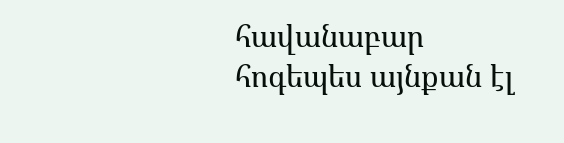հավանաբար հոգեպես այնքան էլ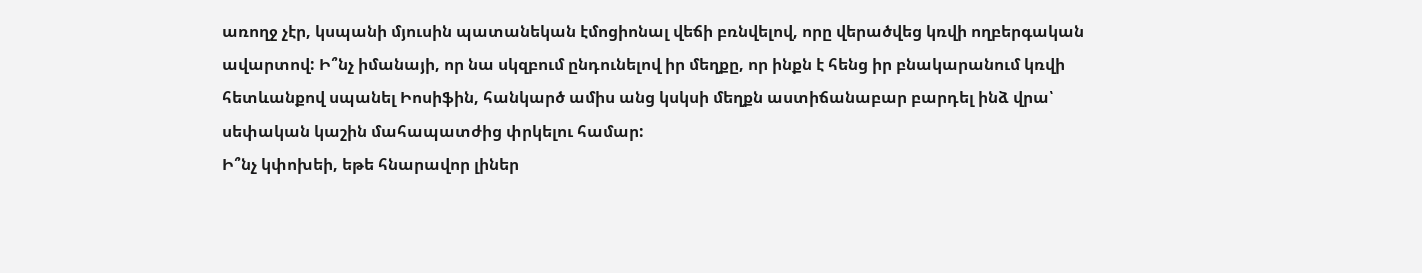առողջ չէր, կսպանի մյուսին պատանեկան էմոցիոնալ վեճի բռնվելով, որը վերածվեց կռվի ողբերգական ավարտով: Ի՞նչ իմանայի, որ նա սկզբում ընդունելով իր մեղքը, որ ինքն է հենց իր բնակարանում կռվի հետևանքով սպանել Իոսիֆին, հանկարծ ամիս անց կսկսի մեղքն աստիճանաբար բարդել ինձ վրա՝ սեփական կաշին մահապատժից փրկելու համար:
Ի՞նչ կփոխեի, եթե հնարավոր լիներ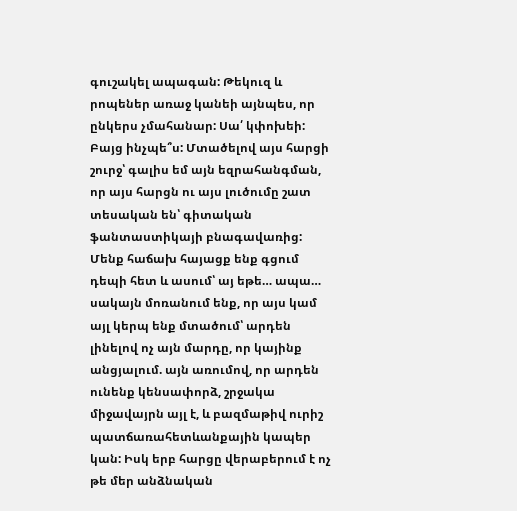գուշակել ապագան: Թեկուզ և րոպեներ առաջ կանեի այնպես, որ ընկերս չմահանար: Սա՛ կփոխեի: Բայց ինչպե՞ս: Մտածելով այս հարցի շուրջ՝ գալիս եմ այն եզրահանգման, որ այս հարցն ու այս լուծումը շատ տեսական են՝ գիտական ֆանտաստիկայի բնագավառից:
Մենք հաճախ հայացք ենք գցում դեպի հետ և ասում՝ այ եթե… ապա… սակայն մոռանում ենք, որ այս կամ այլ կերպ ենք մտածում՝ արդեն լինելով ոչ այն մարդը, որ կայինք անցյալում. այն առումով, որ արդեն ունենք կենսափորձ, շրջակա միջավայրն այլ է, և բազմաթիվ ուրիշ պատճառահետևանքային կապեր կան: Իսկ երբ հարցը վերաբերում է ոչ թե մեր անձնական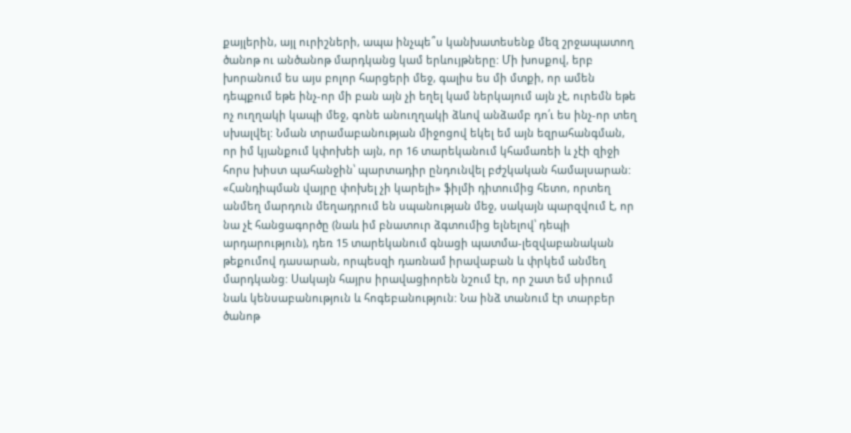քայլերին, այլ ուրիշների, ապա ինչպե՞ս կանխատեսենք մեզ շրջապատող ծանոթ ու անծանոթ մարդկանց կամ երևույթները: Մի խոսքով, երբ խորանում ես այս բոլոր հարցերի մեջ, գալիս ես մի մտքի, որ ամեն դեպքում եթե ինչ-որ մի բան այն չի եղել կամ ներկայում այն չէ, ուրեմն եթե ոչ ուղղակի կապի մեջ, գոնե անուղղակի ձևով անձամբ դո՛ւ ես ինչ-որ տեղ սխալվել: Նման տրամաբանության միջոցով եկել եմ այն եզրահանգման, որ իմ կյանքում կփոխեի այն, որ 16 տարեկանում կհամառեի և չէի զիջի հորս խիստ պահանջին՝ պարտադիր ընդունվել բժշկական համալսարան:
«Հանդիպման վայրը փոխել չի կարելի» ֆիլմի դիտումից հետո, որտեղ անմեղ մարդուն մեղադրում են սպանության մեջ, սակայն պարզվում է, որ նա չէ հանցագործը (նաև իմ բնատուր ձգտումից ելնելով՝ դեպի արդարություն), դեռ 15 տարեկանում գնացի պատմա-լեզվաբանական թեքումով դասարան, որպեսզի դառնամ իրավաբան և փրկեմ անմեղ մարդկանց: Սակայն հայրս իրավացիորեն նշում էր, որ շատ եմ սիրում նաև կենսաբանություն և հոգեբանություն: Նա ինձ տանում էր տարբեր ծանոթ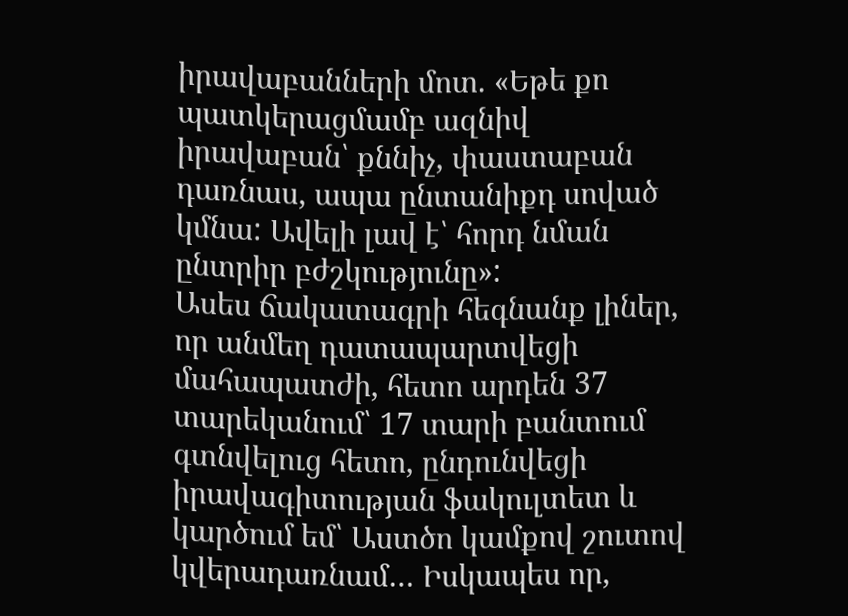իրավաբանների մոտ. «Եթե քո պատկերացմամբ ազնիվ իրավաբան՝ քննիչ, փաստաբան դառնաս, ապա ընտանիքդ սոված կմնա: Ավելի լավ է՝ հորդ նման ընտրիր բժշկությունը»:
Ասես ճակատագրի հեգնանք լիներ, որ անմեղ դատապարտվեցի մահապատժի, հետո արդեն 37 տարեկանում՝ 17 տարի բանտում գտնվելուց հետո, ընդունվեցի իրավագիտության ֆակուլտետ և կարծում եմ՝ Աստծո կամքով շուտով կվերադառնամ… Իսկապես որ,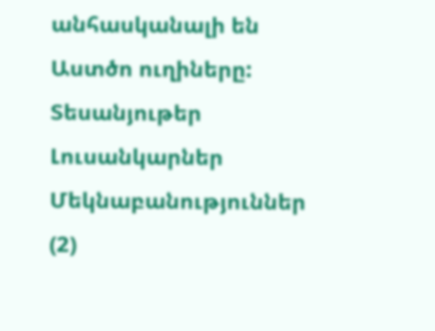անհասկանալի են Աստծո ուղիները:
Տեսանյութեր
Լուսանկարներ
Մեկնաբանություններ (2)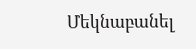Մեկնաբանել